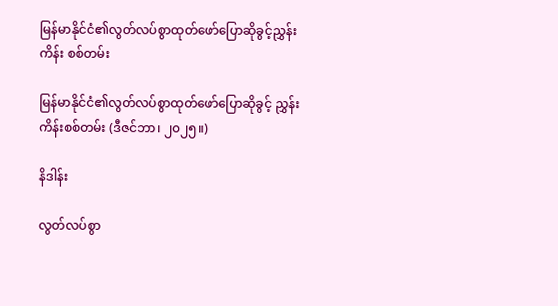မြန်မာနိုင်ငံ၏လွတ်လပ်စွာထုတ်ဖော်ပြောဆိုခွင့်ညွှန်းကိန်း စစ်တမ်း

မြန်မာနိုင်ငံ၏လွတ်လပ်စွာထုတ်ဖော်ပြောဆိုခွင့် ညွှန်းကိန်းစစ်တမ်း (ဒီဇင်ဘာ၊ ၂၀၂၅။)

နိဒါန်း

လွတ်လပ်စွာ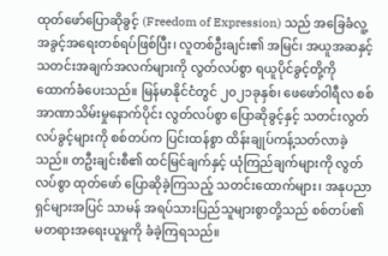ထုတ်ဖော်ပြောဆိုခွင့် (Freedom of Expression) သည် အခြေခံလူ့အခွင့်အရေးတစ်ရပ်ဖြစ်ပြီး၊ လူတစ်ဦးချင်း၏ အမြင်၊ အယူအဆနှင့် သတင်းအချက်အလက်များကို လွတ်လပ်စွာ ရယူပိုင်ခွင့်တို့ကို ထောက်ခံပေးသည်။ မြန်မာနိုင်ငံတွင် ၂၀၂၁ခုနှစ်၊ ဖေဖော်ဝါရီလ စစ်အာဏာသိမ်းမှုနောက်ပိုင်း လွတ်လပ်စွာ ပြောဆိုခွင့်နှင့် သတင်းလွတ်လပ်ခွင့်များကို စစ်တပ်က ပြင်းထန်စွာ ထိန်းချုပ်ကန့်သတ်လာခဲ့သည်။ တဦးချင်းစီ၏ ထင်မြင်ချက်နှင့် ယုံကြည်ချက်များကို လွတ်လပ်စွာ ထုတ်ဖော် ပြောဆိုခဲ့ကြသည့် သတင်းထောက်များ၊ အနုပညာရှင်များအပြင် သာမန် အရပ်သားပြည်သူများစွာတို့သည် စစ်တပ်၏ မတရားအရေးယူမှုကို ခံခဲ့ကြရသည်။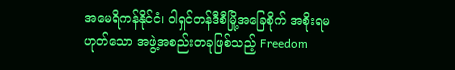အမေရိကန်နိုင်ငံ၊ ဝါရှင်တန်ဒီစီမြို့အခြေစိုက် အစိုးရမဟုတ်သော အဖွဲ့အစည်းတခုဖြစ်သည့် Freedom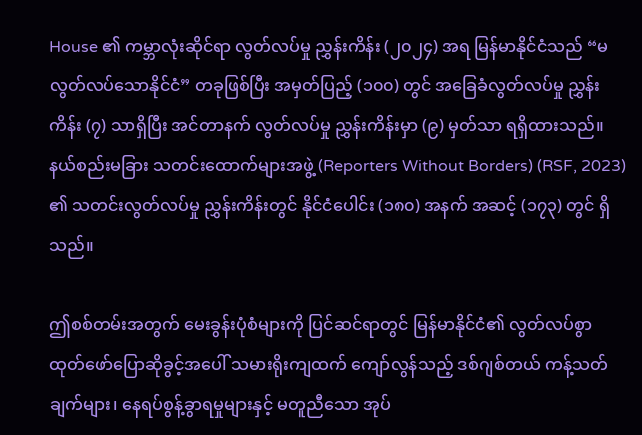House ၏ ကမ္ဘာလုံးဆိုင်ရာ လွတ်လပ်မှု ညွှန်းကိန်း (၂၀၂၄) အရ မြန်မာနိုင်ငံသည် “မလွတ်လပ်သောနိုင်ငံ” တခုဖြစ်ပြီး အမှတ်ပြည့် (၁၀၀) တွင် အခြေခံလွတ်လပ်မှု ညွှန်းကိန်း (၇) သာရှိပြီး အင်တာနက် လွတ်လပ်မှု ညွှန်းကိန်းမှာ (၉) မှတ်သာ ရရှိထားသည်။ နယ်စည်းမခြား သတင်းထောက်များအဖွဲ့ (Reporters Without Borders) (RSF, 2023) ၏ သတင်းလွတ်လပ်မှု ညွှန်းကိန်းတွင် နိုင်ငံပေါင်း (၁၈၀) အနက် အဆင့် (၁၇၃) တွင် ရှိသည်။

ဤစစ်တမ်းအတွက် မေးခွန်းပုံစံများကို ပြင်ဆင်ရာတွင် မြန်မာနိုင်ငံ၏ လွတ်လပ်စွာ ထုတ်ဖော်ပြောဆိုခွင့်အပေါ် သမားရိုးကျထက် ကျော်လွန်သည့် ဒစ်ဂျစ်တယ် ကန့်သတ်ချက်များ၊ နေရပ်စွန့်ခွာရမှုများနှင့် မတူညီသော အုပ်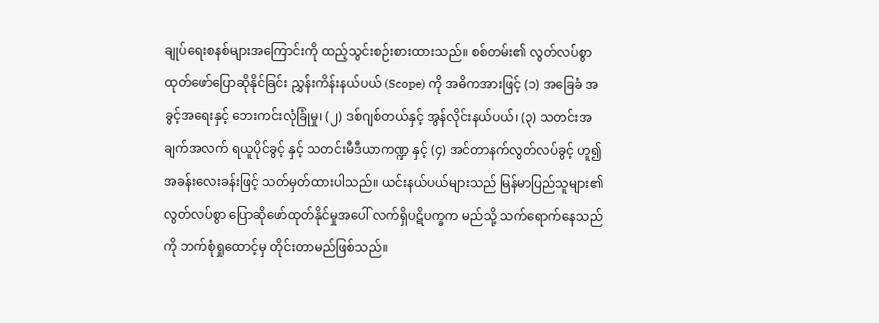ချုပ်ရေးစနစ်များအကြောင်းကို ထည့်သွင်းစဉ်းစားထားသည်။ စစ်တမ်း၏ လွတ်လပ်စွာ ထုတ်ဖော်ပြောဆိုနိုင်ခြင်း ညွှန်းကိန်းနယ်ပယ် (Scope) ကို အဓိကအားဖြင့် (၁) အခြေခံ အခွင့်အရေးနှင့် ဘေးကင်းလုံခြုံမှု၊ (၂) ဒစ်ဂျစ်တယ်နှင့် အွန်လိုင်းနယ်ပယ်၊ (၃) သတင်းအချက်အလက် ရယူပိုင်ခွင့် နှင့် သတင်းမီဒီယာကဏ္ဍ နှင့် (၄) အင်တာနက်လွတ်လပ်ခွင့် ဟူ၍ အခန်းလေးခန်းဖြင့် သတ်မှတ်ထားပါသည်။ ယင်းနယ်ပယ်များသည် မြန်မာပြည်သူများ၏ လွတ်လပ်စွာ ပြောဆိုဖော်ထုတ်နိုင်မှုအပေါ် လက်ရှိပဋိပက္ခက မည်သို့ သက်ရောက်နေသည်ကို ဘက်စုံရှုထောင့်မှ တိုင်းတာမည်ဖြစ်သည်။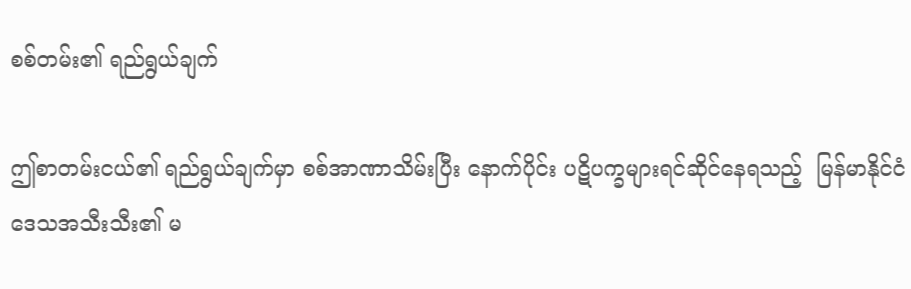စစ်တမ်း၏ ရည်ရွယ်ချက်

ဤစာတမ်းငယ်၏ ရည်ရွယ်ချက်မှာ စစ်အာဏာသိမ်းပြီး နောက်ပိုင်း ပဋိပက္ခများရင်ဆိုင်နေရသည့်  မြန်မာနိုင်ငံဒေသအသီးသီး၏ မ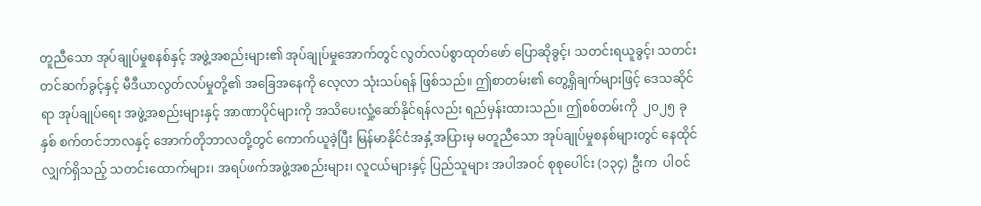တူညီသော အုပ်ချုပ်မှုစနစ်နှင့် အဖွဲ့အစည်းများ၏ အုပ်ချုပ်မှုအောက်တွင် လွတ်လပ်စွာထုတ်ဖော် ပြောဆိုခွင့်၊ သတင်းရယူခွင့်၊ သတင်းတင်ဆက်ခွင့်နှင့် မီဒီယာလွတ်လပ်မှုတို့၏ အခြေအနေကို လေ့လာ သုံးသပ်ရန် ဖြစ်သည်။ ဤစာတမ်း၏ တွေ့ရှိချက်များဖြင့် ဒေသဆိုင်ရာ အုပ်ချုပ်ရေး အဖွဲ့အစည်းများနှင့် အာဏာပိုင်များကို အသိပေးလှုံ့ဆော်နိုင်ရန်လည်း ရည်မှန်းထားသည်။ ဤစစ်တမ်းကို  ၂၀၂၅ ခုနှစ် စက်တင်ဘာလနှင့် အောက်တိုဘာလတို့တွင် ကောက်ယူခဲ့ပြီး မြန်မာနိုင်ငံအနှံ့အပြားမှ မတူညီသော အုပ်ချုပ်မှုစနစ်များတွင် နေထိုင်လျှက်ရှိသည့် သတင်းထောက်များ၊ အရပ်ဖက်အဖွဲ့အစည်းများ၊ လူငယ်များနှင့် ပြည်သူများ အပါအဝင် စုစုပေါင်း (၁၃၄) ဦးက  ပါဝင်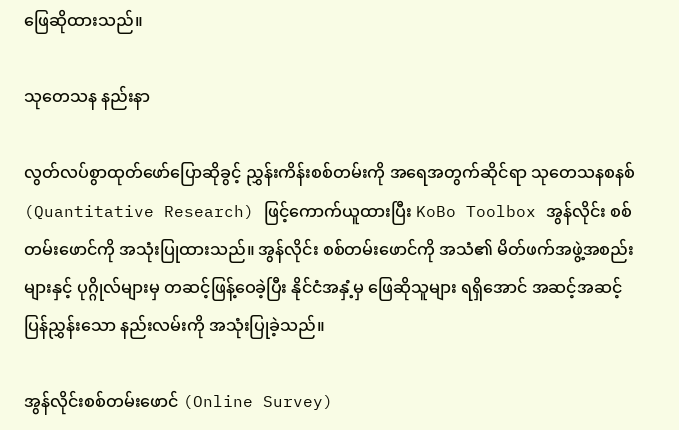ဖြေဆိုထားသည်။

သုတေသန နည်းနာ

လွတ်လပ်စွာထုတ်ဖော်ပြောဆိုခွင့် ညွှန်းကိန်းစစ်တမ်းကို အရေအတွက်ဆိုင်ရာ သုတေသနစနစ် (Quantitative Research) ဖြင့်ကောက်ယူထားပြီး KoBo Toolbox အွန်လိုင်း စစ်တမ်းဖောင်ကို အသုံးပြုထားသည်။ အွန်လိုင်း စစ်တမ်းဖောင်ကို အသံ၏ မိတ်ဖက်အဖွဲ့အစည်းများနှင့် ပုဂ္ဂိုလ်များမှ တဆင့်ဖြန့်ဝေခဲ့ပြီး နိုင်ငံအနှံ့မှ ဖြေဆိုသူများ ရရှိအောင် အဆင့်အဆင့် ပြန်ညွှန်းသော နည်းလမ်းကို အသုံးပြုခဲ့သည်။

အွန်လိုင်းစစ်တမ်းဖောင် (Online Survey)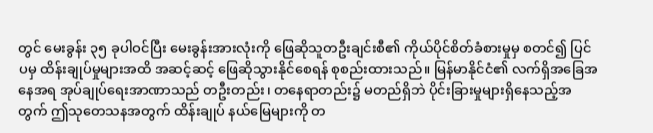တွင် မေးခွန်း ၃၅ ခုပါဝင်ပြီး မေးခွန်းအားလုံးကို ဖြေဆိုသူတဦးချင်းစီ၏ ကိုယ်ပိုင်စိတ်ခံစားမှုမှ စတင်၍ ပြင်ပမှ ထိန်းချုပ်မှုများအထိ အဆင့်ဆင့် ဖြေဆိုသွားနိုင်စေရန် စုစည်းထားသည်။ မြန်မာနိုင်ငံ၏ လက်ရှိအခြေအနေအရ အုပ်ချုပ်ရေးအာဏာသည် တဦးတည်း၊ တနေရာတည်း၌ မတည်ရှိဘဲ ပိုင်းခြားမှုများရှိနေသည့်အတွက် ဤသုတေသနအတွက် ထိန်းချုပ် နယ်မြေများကို တ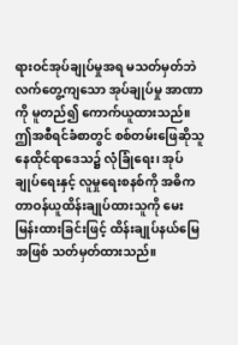ရားဝင်အုပ်ချုပ်မှုအရ မသတ်မှတ်ဘဲ လက်တွေ့ကျသော အုပ်ချုပ်မှု အာဏာကို မူတည်၍ ကောက်ယူထားသည်။ ဤအစီရင်ခံစာတွင် စစ်တမ်းဖြေဆိုသူ နေထိုင်ရာဒေသ၌ လုံခြုံရေး၊ အုပ်ချုပ်ရေးနှင့် လူမှုရေးစနစ်ကို အဓိက တာဝန်ယူထိန်းချုပ်ထားသူကို မေးမြန်းထားခြင်းဖြင့် ထိန်းချုပ်နယ်မြေအဖြစ် သတ်မှတ်ထားသည်။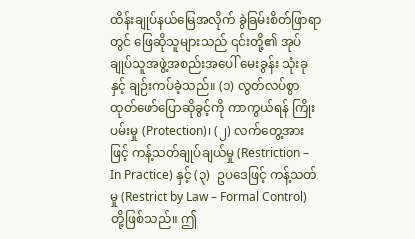ထိန်းချုပ်နယ်မြေအလိုက် ခွဲခြမ်းစိတ်ဖြာရာတွင် ဖြေဆိုသူများသည် ၎င်းတို့၏ အုပ်ချုပ်သူအဖွဲ့အစည်းအပေါ် မေးခွန်း သုံးခုနှင့် ချဉ်းကပ်ခဲ့သည်။ (၁) လွတ်လပ်စွာထုတ်ဖော်ပြောဆိုခွင့်ကို ကာကွယ်ရန် ကြိုးပမ်းမှု (Protection)၊ (၂) လက်တွေ့အားဖြင့် ကန့်သတ်ချုပ်ချယ်မှု (Restriction – In Practice) နှင့် (၃)  ဥပဒေဖြင့် ကန့်သတ်မှု (Restrict by Law – Formal Control) တို့ဖြစ်သည်။ ဤ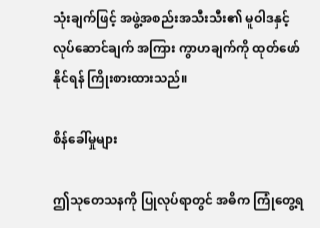သုံးချက်ဖြင့် အဖွဲ့အစည်းအသီးသီး၏ မူဝါဒနှင့် လုပ်ဆောင်ချက် အကြား ကွာဟချက်ကို ထုတ်ဖော်နိုင်ရန် ကြိုးစားထားသည်။

စိန်ခေါ်မှုများ

ဤသုတေသနကို ပြုလုပ်ရာတွင် အဓိက ကြုံတွေ့ရ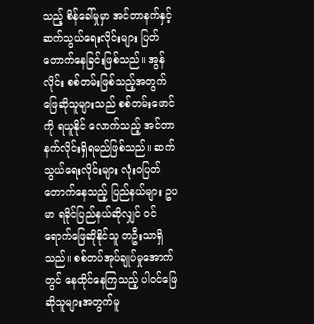သည့် စိန်ခေါ်မှုမှာ အင်တာနက်နှင့် ဆက်သွယ်ရေးလိုင်းများ ပြတ်တောက်နေခြင်းဖြစ်သည်။ အွန်လိုင်း စစ်တမ်းဖြစ်သည့်အတွက် ဖြေဆိုသူများသည် စစ်တမ်းဖောင်ကို ရယူနိုင် လောက်သည့် အင်တာနက်လိုင်းရှိရမည်ဖြစ်သည်။ ဆက်သွယ်ရေးလိုင်းများ လုံးဝပြတ်တောက်နေသည့် ပြည်နယ်များ ဥပမာ ရခိုင်ပြည်နယ်ဆိုလျှင် ဝင်ရောက်ဖြေဆိုနိုင်သူ တဦးသာရှိသည်။ စစ်တပ်အုပ်ချုပ်မှုအောက်တွင် နေထိုင်နေကြသည့် ပါဝင်ဖြေဆိုသူများအတွက်မူ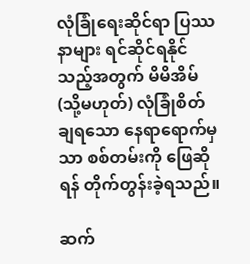လုံခြုံရေးဆိုင်ရာ ပြဿနာများ ရင်ဆိုင်ရနိုင်သည့်အတွက် မိမိအိမ် (သို့မဟုတ်) လုံခြုံစိတ်ချရသော နေရာရောက်မှသာ စစ်တမ်းကို ဖြေဆိုရန် တိုက်တွန်းခဲ့ရသည်။

ဆက်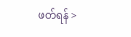ဖတ်ရန် >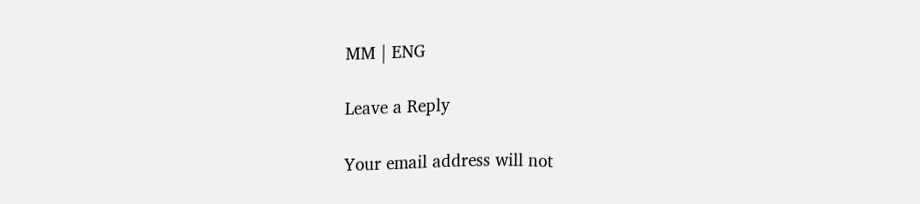MM | ENG

Leave a Reply

Your email address will not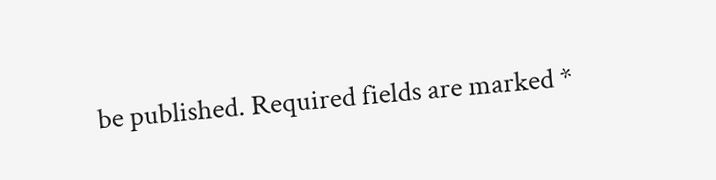be published. Required fields are marked *